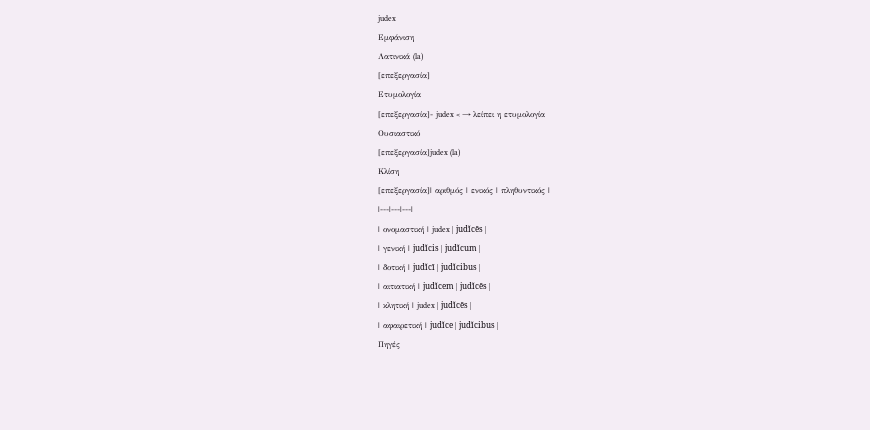judex
Εμφάνιση
Λατινικά (la)
[επεξεργασία]
Ετυμολογία
[επεξεργασία]- judex < → λείπει η ετυμολογία
Ουσιαστικό
[επεξεργασία]judex (la)
Κλίση
[επεξεργασία]| αριθμός | ενικός | πληθυντικός |
|---|---|---|
| ονομαστική | judex | judĭcēs |
| γενική | judĭcis | judĭcum |
| δοτική | judĭcī | judĭcibus |
| αιτιατική | judĭcem | judĭcēs |
| κλητική | judex | judĭcēs |
| αφαιρετική | judĭce | judĭcibus |
Πηγές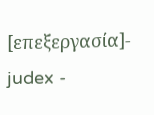[επεξεργασία]- judex -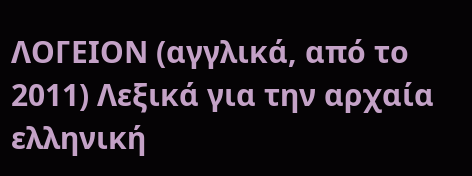ΛΟΓΕΙΟΝ (αγγλικά, από το 2011) Λεξικά για την αρχαία ελληνική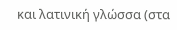και λατινική γλώσσα (στα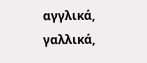αγγλικά, γαλλικά,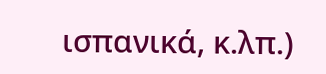ισπανικά, κ.λπ.)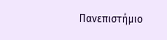Πανεπιστήμιο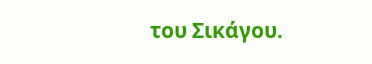του Σικάγου.